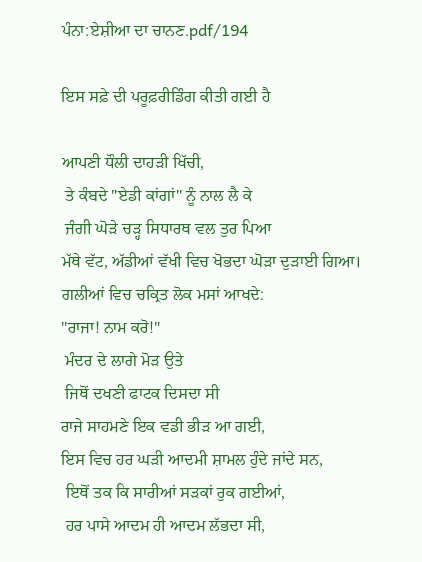ਪੰਨਾ:ਏਸ਼ੀਆ ਦਾ ਚਾਨਣ.pdf/194

ਇਸ ਸਫ਼ੇ ਦੀ ਪਰੂਫ਼ਰੀਡਿੰਗ ਕੀਤੀ ਗਈ ਹੈ

ਆਪਣੀ ਧੌਲੀ ਦਾਹੜੀ ਖਿੱਚੀ,
 ਤੇ ਕੰਬਦੇ "ਏਡੀ ਕਾਂਗਾਂ" ਨੂੰ ਨਾਲ ਲੈ ਕੇ
 ਜੰਗੀ ਘੋੜੇ ਚੜ੍ਹ ਸਿਧਾਰਥ ਵਲ ਤੁਰ ਪਿਆ
ਮੱਥੇ ਵੱਟ, ਅੱਡੀਆਂ ਵੱਖੀ ਵਿਚ ਖੋਭਦਾ ਘੋੜਾ ਦੁੜਾਈ ਗਿਆ।
ਗਲੀਆਂ ਵਿਚ ਚਕ੍ਰਿਤ ਲੋਕ ਮਸਾਂ ਆਖਦੇ:
"ਰਾਜਾ! ਨਾਮ ਕਰੋ!"
 ਮੰਦਰ ਦੇ ਲਾਗੇ ਮੋੜ ਉਤੇ
 ਜਿਥੋਂ ਦਖਣੀ ਫਾਟਕ ਦਿਸਦਾ ਸੀ
ਰਾਜੇ ਸਾਹਮਣੇ ਇਕ ਵਡੀ ਭੀੜ ਆ ਗਈ,
ਇਸ ਵਿਚ ਹਰ ਘੜੀ ਆਦਮੀ ਸ਼ਾਮਲ ਹੁੰਦੇ ਜਾਂਦੇ ਸਨ,
 ਇਥੋਂ ਤਕ ਕਿ ਸਾਰੀਆਂ ਸੜਕਾਂ ਰੁਕ ਗਈਆਂ,
 ਹਰ ਪਾਸੇ ਆਦਮ ਹੀ ਆਦਮ ਲੱਭਦਾ ਸੀ,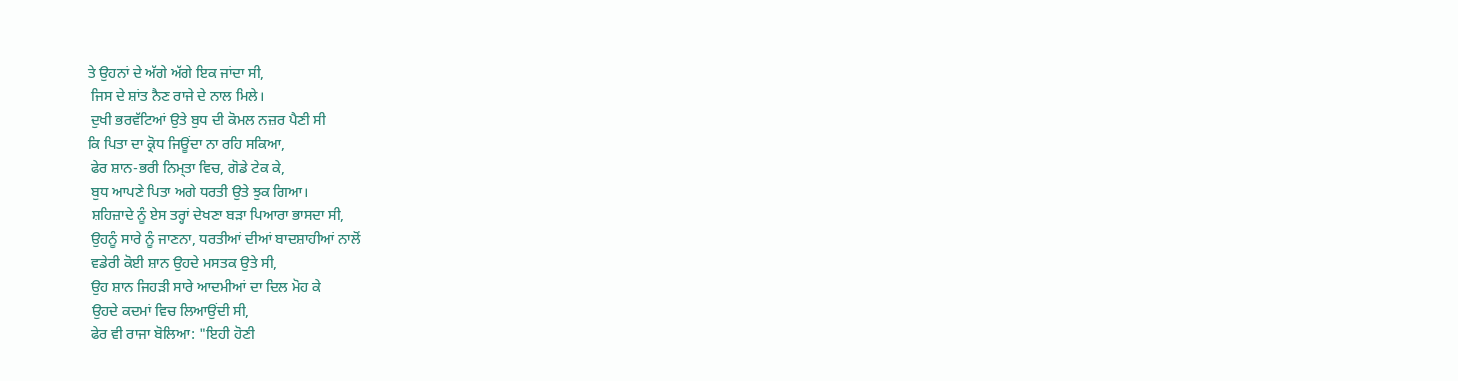ਤੇ ਉਹਨਾਂ ਦੇ ਅੱਗੇ ਅੱਗੇ ਇਕ ਜਾਂਦਾ ਸੀ,
 ਜਿਸ ਦੇ ਸ਼ਾਂਤ ਨੈਣ ਰਾਜੇ ਦੇ ਨਾਲ ਮਿਲੇ।
 ਦੁਖੀ ਭਰਵੱਟਿਆਂ ਉਤੇ ਬੁਧ ਦੀ ਕੋਮਲ ਨਜ਼ਰ ਪੈਣੀ ਸੀ
ਕਿ ਪਿਤਾ ਦਾ ਕ੍ਰੋਧ ਜਿਊਂਦਾ ਨਾ ਰਹਿ ਸਕਿਆ,
 ਫੇਰ ਸ਼ਾਨ-ਭਰੀ ਨਿਮ੍ਤਾ ਵਿਚ, ਗੋਡੇ ਟੇਕ ਕੇ,
 ਬੁਧ ਆਪਣੇ ਪਿਤਾ ਅਗੇ ਧਰਤੀ ਉਤੇ ਝੁਕ ਗਿਆ।
 ਸ਼ਹਿਜ਼ਾਦੇ ਨੂੰ ਏਸ ਤਰ੍ਹਾਂ ਦੇਖਣਾ ਬੜਾ ਪਿਆਰਾ ਭਾਸਦਾ ਸੀ,
 ਉਹਨੂੰ ਸਾਰੇ ਨੂੰ ਜਾਣਨਾ, ਧਰਤੀਆਂ ਦੀਆਂ ਬਾਦਸ਼ਾਹੀਆਂ ਨਾਲੋਂ
 ਵਡੇਰੀ ਕੋਈ ਸ਼ਾਨ ਉਹਦੇ ਮਸਤਕ ਉਤੇ ਸੀ,
 ਉਹ ਸ਼ਾਨ ਜਿਹੜੀ ਸਾਰੇ ਆਦਮੀਆਂ ਦਾ ਦਿਲ ਮੋਹ ਕੇ
 ਉਹਦੇ ਕਦਮਾਂ ਵਿਚ ਲਿਆਉਂਦੀ ਸੀ,
 ਫੇਰ ਵੀ ਰਾਜਾ ਬੋਲਿਆ: "ਇਹੀ ਹੋਣੀ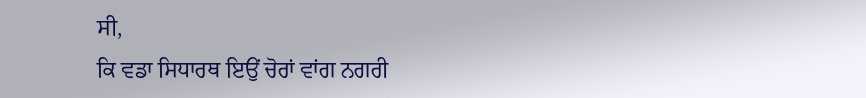ਸੀ,
ਕਿ ਵਡਾ ਸਿਧਾਰਥ ਇਉਂ ਚੋਰਾਂ ਵਾਂਗ ਨਗਰੀ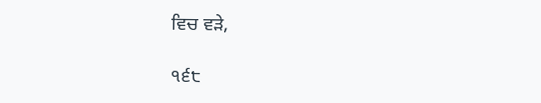ਵਿਚ ਵੜੇ,

੧੬੮